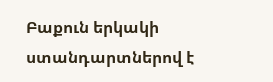Բաքուն երկակի ստանդարտներով է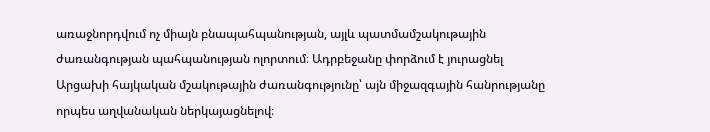առաջնորդվում ոչ միայն բնապահպանության, այլև պատմամշակութային ժառանգության պահպանության ոլորտում։ Ադրբեջանը փորձում է յուրացնել Արցախի հայկական մշակութային ժառանգությունը՝ այն միջազգային հանրությանը որպես աղվանական ներկայացնելով։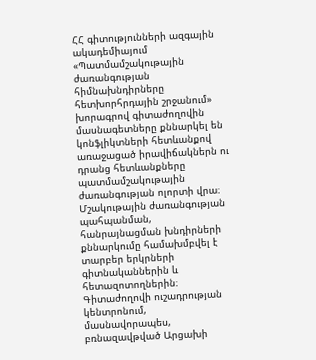ՀՀ գիտությունների ազգային ակադեմիայում «Պատմամշակութային ժառանգության հիմնախնդիրները հետխորհրդային շրջանում» խորագրով գիտաժողովին մասնագետները քննարկել են կոնֆլիկտների հետևանքով առաջացած իրավիճակներն ու դրանց հետևանքները պատմամշակութային ժառանգության ոլորտի վրա։
Մշակութային ժառանգության պահպանման, հանրայնացման խնդիրների քննարկումը համախմբվել է տարբեր երկրների գիտնականներին և հետազոտողներին։
Գիտաժողովի ուշադրության կենտրոնում, մասնավորապես, բռնազավթված Արցախի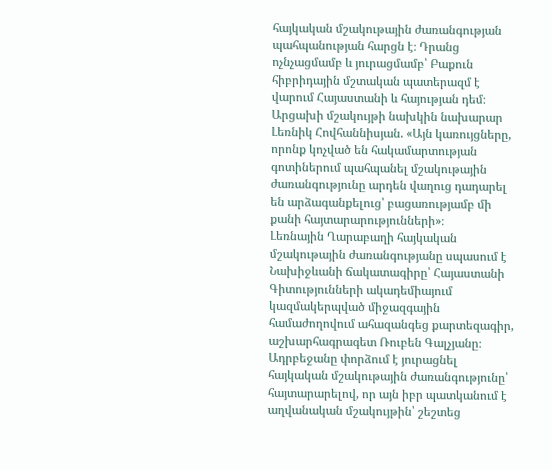հայկական մշակութային ժառանգության պահպանության հարցն է։ Դրանց ոչնչացմամբ և յուրացմամբ՝ Բաքուն հիբրիդային մշտական պատերազմ է վարում Հայաստանի և հայության դեմ։
Արցախի մշակույթի նախկին նախարար Լեռնիկ Հովհաննիսյան. «Այն կառույցները, որոնք կոչված են հակամարտության գոտիներում պահպանել մշակութային ժառանգությունը արդեն վաղուց դադարել են արձագանքելուց՝ բացառությամբ մի քանի հայտարարությունների»։
Լեռնային Ղարաբաղի հայկական մշակութային ժառանգությանը սպասում է Նախիջևանի ճակատագիրը՝ Հայաստանի Գիտությունների ակադեմիայում կազմակերպված միջազգային համաժողովում ահազանգեց քարտեզագիր, աշխարհագրագետ Ռուբեն Գալչյանը։ Ադրբեջանը փորձում է յուրացնել հայկական մշակութային ժառանգությունը՝ հայտարարելով, որ այն իբր պատկանում է աղվանական մշակույթին՝ շեշտեց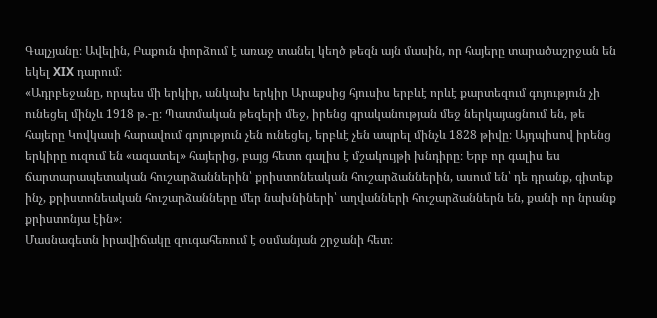Գալչյանը։ Ավելին, Բաքուն փորձում է առաջ տանել կեղծ թեզն այն մասին, որ հայերը տարածաշրջան են եկել XIX դարում։
«Ադրբեջանը, որպես մի երկիր, անկախ երկիր Արաքսից հյուսիս երբևէ որևէ քարտեզում գոյություն չի ունեցել մինչև 1918 թ.-ը։ Պատմական թեզերի մեջ, իրենց գրականության մեջ ներկայացնում են, թե հայերը Կովկասի հարավում գոյություն չեն ունեցել, երբևէ չեն ապրել մինչև 1828 թիվը։ Այդպիսով իրենց երկիրը ուզում են «ազատել» հայերից, բայց հետո գալիս է մշակույթի խնդիրը։ Երբ որ գալիս ես ճարտարապետական հուշարձաններին՝ քրիստոնեական հուշարձաններին, ասում են՝ դե դրանք, գիտեք ինչ, քրիստոնեական հուշարձանները մեր նախնիների՝ աղվանների հուշարձաններն են, քանի որ նրանք քրիստոնյա էին»։
Մասնագետն իրավիճակը զուգահեռում է օսմանյան շրջանի հետ։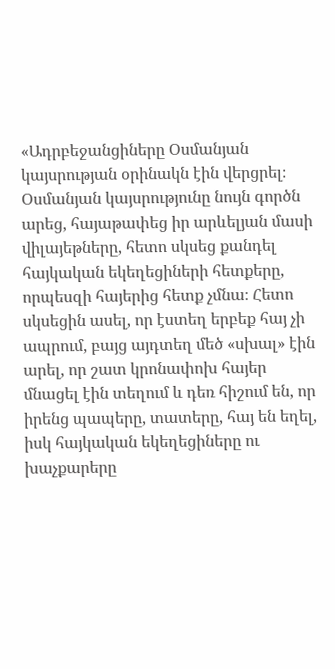«Ադրբեջանցիները Օսմանյան կայսրության օրինակն էին վերցրել։ Օսմանյան կայսրությունը նույն գործն արեց, հայաթափեց իր արևելյան մասի վիլայեթները, հետո սկսեց քանդել հայկական եկեղեցիների հետքերը, որպեսզի հայերից հետք չմնա։ Հետո սկսեցին ասել, որ էստեղ երբեք հայ չի ապրում, բայց այդտեղ մեծ «սխալ» էին արել, որ շատ կրոնափոխ հայեր մնացել էին տեղում և դեռ հիշում են, որ իրենց պապերը, տատերը, հայ են եղել, իսկ հայկական եկեղեցիները ու խաչքարերը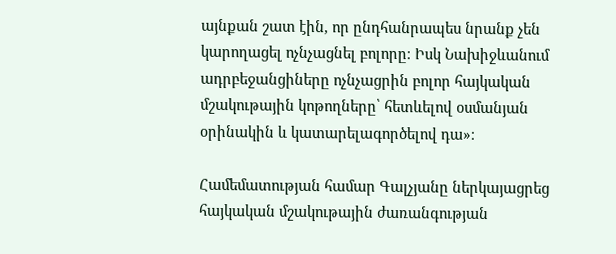այնքան շատ էին, որ ընդհանրապես նրանք չեն կարողացել ոչնչացնել բոլորը։ Իսկ Նախիջևանում ադրբեջանցիները ոչնչացրին բոլոր հայկական մշակութային կոթողները՝ հետևելով օսմանյան օրինակին և կատարելագործելով դա»։

Համեմատության համար Գալչյանը ներկայացրեց հայկական մշակութային ժառանգության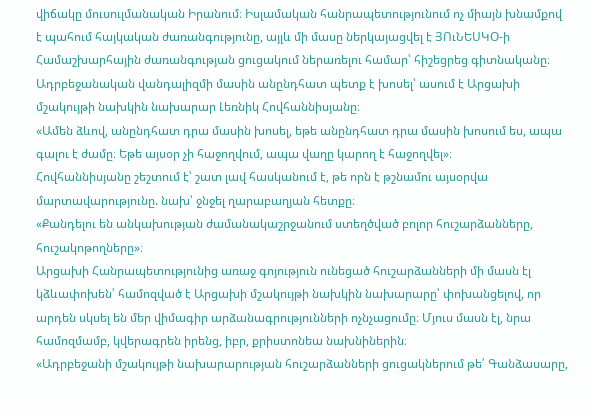վիճակը մուսուլմանական Իրանում։ Իսլամական հանրապետությունում ոչ միայն խնամքով է պահում հայկական ժառանգությունը, այլև մի մասը ներկայացվել է ՅՈւՆԵՍԿՕ-ի Համաշխարհային ժառանգության ցուցակում ներառելու համար՝ հիշեցրեց գիտնականը։
Ադրբեջանական վանդալիզմի մասին անընդհատ պետք է խոսել՝ ասում է Արցախի մշակույթի նախկին նախարար Լեռնիկ Հովհաննիսյանը։
«Ամեն ձևով, անընդհատ դրա մասին խոսել, եթե անընդհատ դրա մասին խոսում ես, ապա գալու է ժամը։ Եթե այսօր չի հաջողվում, ապա վաղը կարող է հաջողվել»։
Հովհաննիսյանը շեշտում է՝ շատ լավ հասկանում է, թե որն է թշնամու այսօրվա մարտավարությունը. նախ՝ ջնջել ղարաբաղյան հետքը։
«Քանդելու են անկախության ժամանակաշրջանում ստեղծված բոլոր հուշարձանները, հուշակոթողները»։
Արցախի Հանրապետությունից առաջ գոյություն ունեցած հուշարձանների մի մասն էլ կձևափոխեն՝ համոզված է Արցախի մշակույթի նախկին նախարարը՝ փոխանցելով, որ արդեն սկսել են մեր վիմագիր արձանագրությունների ոչնչացումը։ Մյուս մասն էլ, նրա համոզմամբ, կվերագրեն իրենց, իբր, քրիստոնեա նախնիներին։
«Ադրբեջանի մշակույթի նախարարության հուշարձանների ցուցակներում թե՛ Գանձասարը,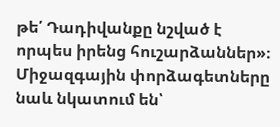թե՛ Դադիվանքը նշված է որպես իրենց հուշարձաններ»։
Միջազգային փորձագետները նաև նկատում են՝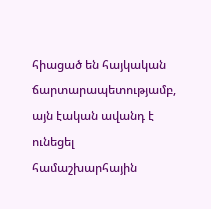հիացած են հայկական ճարտարապետությամբ, այն էական ավանդ է ունեցել համաշխարհային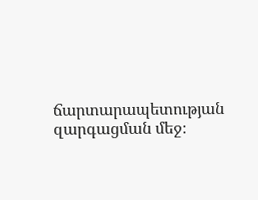ճարտարապետության զարգացման մեջ։